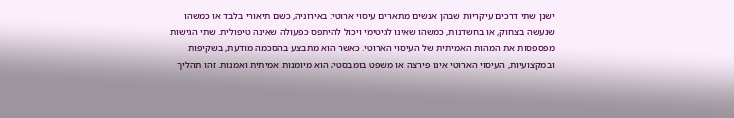ישנן שתי דרכים עיקריות שבהן אנשים מתארים עיסוי ארוטי: באירוניה, כשם תיאורי בלבד או כמשהו שנעשה בצחוק, או בחשדנות, כמשהו שאינו לגיטימי ויכול להיתפס כפעולה שאינה טיפולית. שתי הגישות מפספסות את המהות האמיתית של העיסוי הארוטי. כאשר הוא מתבצע בהסכמה מודעת, בשקיפות ובמקצועיות, העיסוי הארוטי אינו פירצה או משפט בומבסטי; הוא מיומנות אמיתית ואמנות. זהו תהליך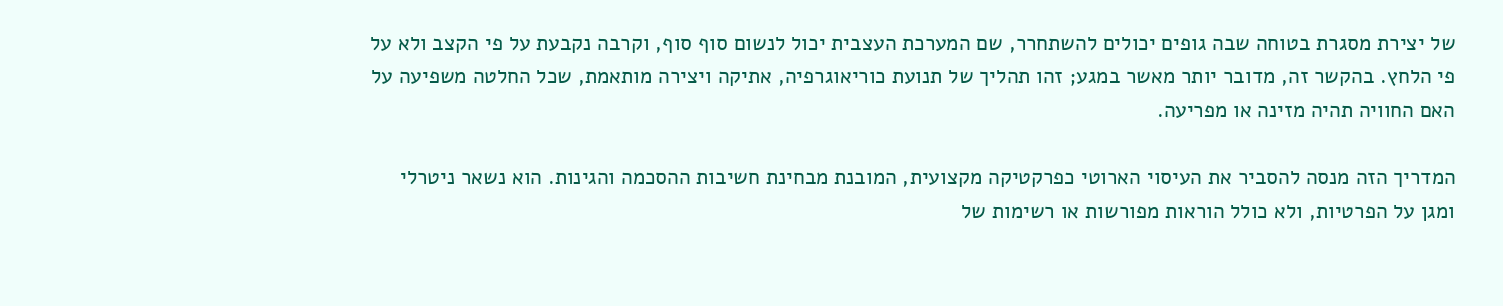של יצירת מסגרת בטוחה שבה גופים יכולים להשתחרר, שם המערכת העצבית יכול לנשום סוף סוף, וקרבה נקבעת על פי הקצב ולא על פי הלחץ. בהקשר זה, מדובר יותר מאשר במגע; זהו תהליך של תנועת כוריאוגרפיה, אתיקה ויצירה מותאמת, שכל החלטה משפיעה על האם החוויה תהיה מזינה או מפריעה.

המדריך הזה מנסה להסביר את העיסוי הארוטי כפרקטיקה מקצועית, המובנת מבחינת חשיבות ההסכמה והגינות. הוא נשאר ניטרלי ומגן על הפרטיות, ולא כולל הוראות מפורשות או רשימות של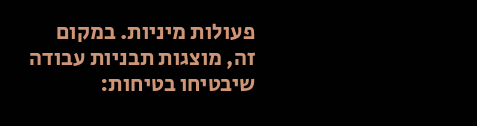פעולות מיניות. במקום זה, מוצגות תבניות עבודה שיבטיחו בטיחות: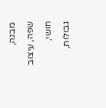מבנה, שפה, עיצוב חושי, גבולות,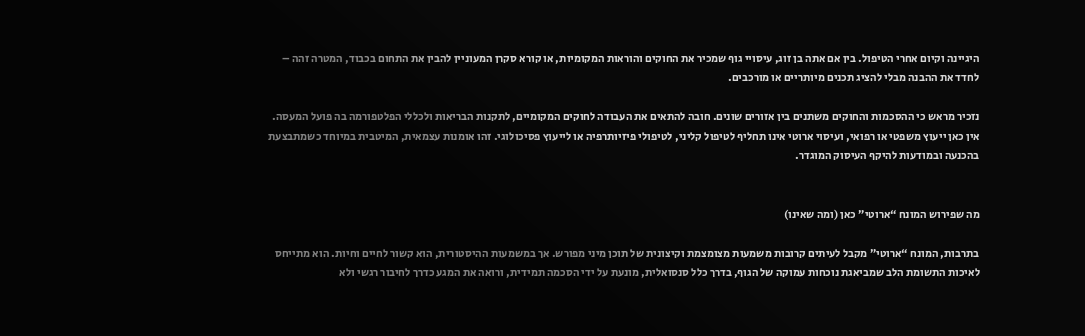היגיינה וקיום אחרי הטיפול. בין אם אתה בן זוג, עיסויי גוף שמכיר את החוקים והוראות המקומיות, או קורא סקרן המעוניין להבין את התחום בכבוד, המטרה זהה – לחדד את ההבנה מבלי להציג תכנים מיותריים או מורכבים.

נזכיר מראש כי ההסכמות והחוקים משתנים בין אזורים שונים. חובה להתאים את העבודה לחוקים המקומיים, לתקנות הבריאות ולכללי הפלטפורמה בה פועל המעסה. אין כאן ייעוץ משפטי או רפואי, ועיסוי ארוטי אינו תחליף לטיפול קליני, לטיפולי פיזיותרפיה או לייעוץ פסיכולוגי. זהו אומנות עצמאית, המיטבית במיוחד כשמתבצעת בהכנעה ובמודעות להיקף העיסוק המוגדר.


מה שפירוש המונח “ארוטי” כאן (ומה שאינו)

בתרבות, המונח “ארוטי” מקבל לעיתים קרובות משמעות מצומצמת וקיצונית של תוכן מיני מפורש. אך במשמעות ההיסטורית, הוא קשור לחיים וחיות. הוא מתייחס לאיכות התשומת הלב שמביאגת נוכחות עמוקה של הגוף, בדרך כלל סנסואלית, מונעת על ידי הסכמה תמידית, ורואה את המגע כדרך לחיבור רגשי ולא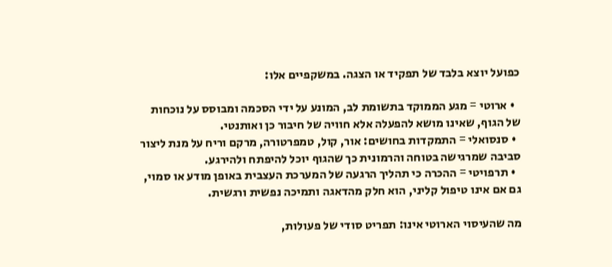כפועל יוצא בלבד של תפקיד או הצגה. במשקפיים אלו:

  • ארוטי = מגע הממוקד בתשומת לב, המונע על ידי הסכמה ומבוסס על נוכחות של הגוף, שאינו מושא להפעלה אלא חוויה של חיבור כן ואותנטי.
  • סנסואלי = התמקדות בחושים: אור, קול, טמפרטורה, מרקם וריח על מנת ליצור סביבה שמרגישה בטוחה והרמונית כך שהגוף יוכל להיפתח ולהירגע.
  • תרפויטי = ההכרה כי תהליך הרגעה של המערכת העצבית באופן מודע או סמוי, גם אם אינו טיפול קליני, הוא חלק מהדאגה ותמיכה נפשית ורגשית.

מה שהעיסוי הארוטי אינו: תפריט סודי של פעולות,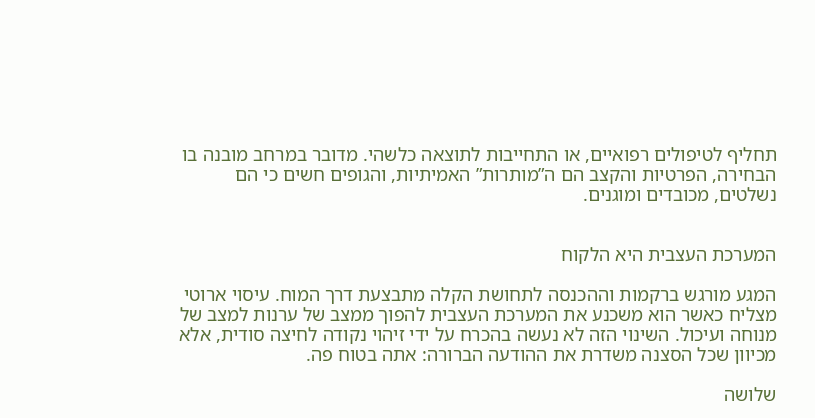תחליף לטיפולים רפואיים, או התחייבות לתוצאה כלשהי. מדובר במרחב מובנה בו הבחירה, הפרטיות והקצב הם ה”מותרות” האמיתיות, והגופים חשים כי הם נשלטים, מכובדים ומוגנים.


המערכת העצבית היא הלקוח

המגע מורגש ברקמות וההכנסה לתחושת הקלה מתבצעת דרך המוח. עיסוי ארוטי מצליח כאשר הוא משכנע את המערכת העצבית להפוך ממצב של ערנות למצב של מנוחה ועיכול. השינוי הזה לא נעשה בהכרח על ידי זיהוי נקודה לחיצה סודית, אלא מכיוון שכל הסצנה משדרת את ההודעה הברורה: אתה בטוח פה.

שלושה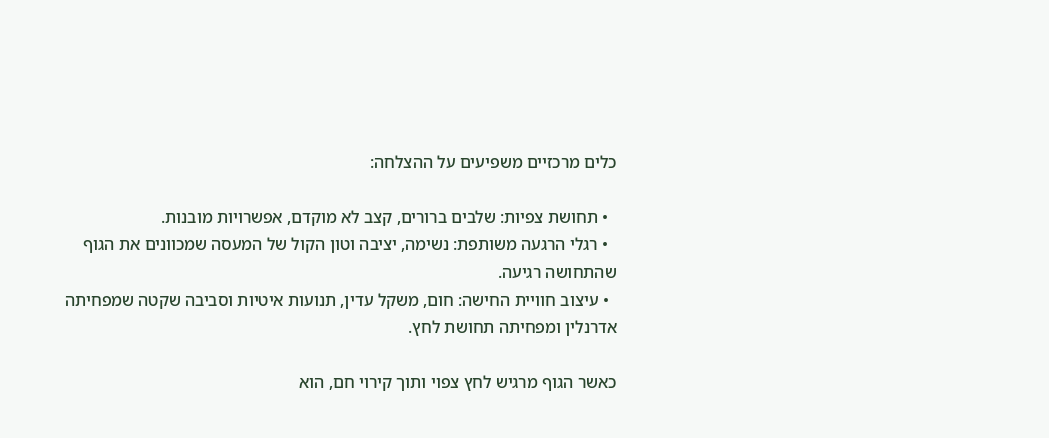כלים מרכזיים משפיעים על ההצלחה:

  • תחושת צפיות: שלבים ברורים, קצב לא מוקדם, אפשרויות מובנות.
  • רגלי הרגעה משותפת: נשימה, יציבה וטון הקול של המעסה שמכוונים את הגוף שהתחושה רגיעה.
  • עיצוב חוויית החישה: חום, משקל עדין, תנועות איטיות וסביבה שקטה שמפחיתה אדרנלין ומפחיתה תחושת לחץ.

כאשר הגוף מרגיש לחץ צפוי ותוך קירוי חם, הוא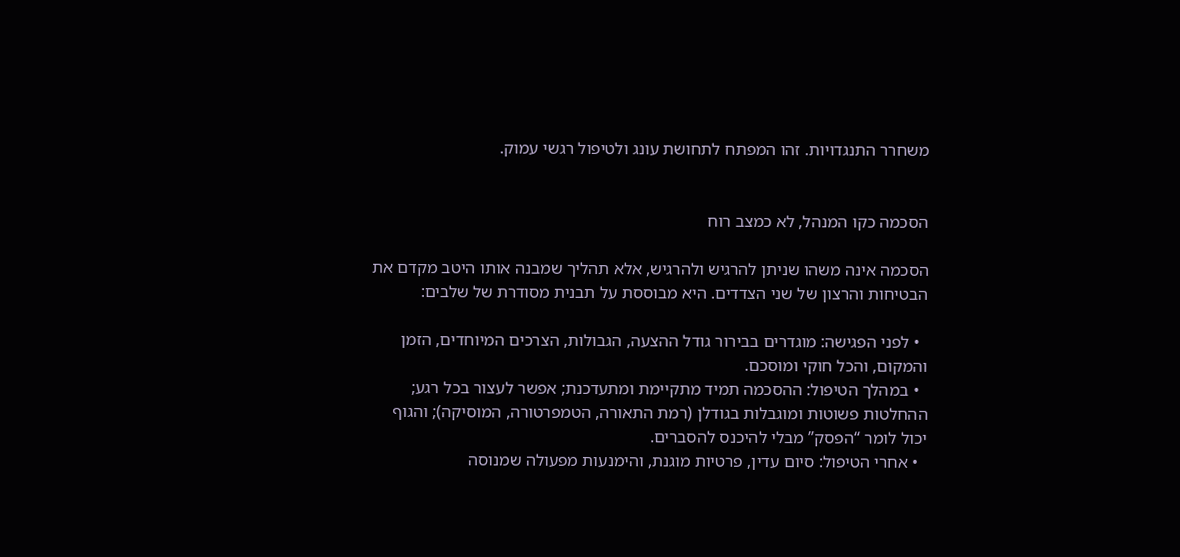משחרר התנגדויות. זהו המפתח לתחושת עונג ולטיפול רגשי עמוק.


הסכמה כקו המנהל, לא כמצב רוח

הסכמה אינה משהו שניתן להרגיש ולהרגיש, אלא תהליך שמבנה אותו היטב מקדם את הבטיחות והרצון של שני הצדדים. היא מבוססת על תבנית מסודרת של שלבים:

  • לפני הפגישה: מוגדרים בבירור גודל ההצעה, הגבולות, הצרכים המיוחדים, הזמן והמקום, והכל חוקי ומוסכם.
  • במהלך הטיפול: ההסכמה תמיד מתקיימת ומתעדכנת; אפשר לעצור בכל רגע; ההחלטות פשוטות ומוגבלות בגודלן (רמת התאורה, הטמפרטורה, המוסיקה); והגוף יכול לומר “הפסק” מבלי להיכנס להסברים.
  • אחרי הטיפול: סיום עדין, פרטיות מוגנת, והימנעות מפעולה שמנוסה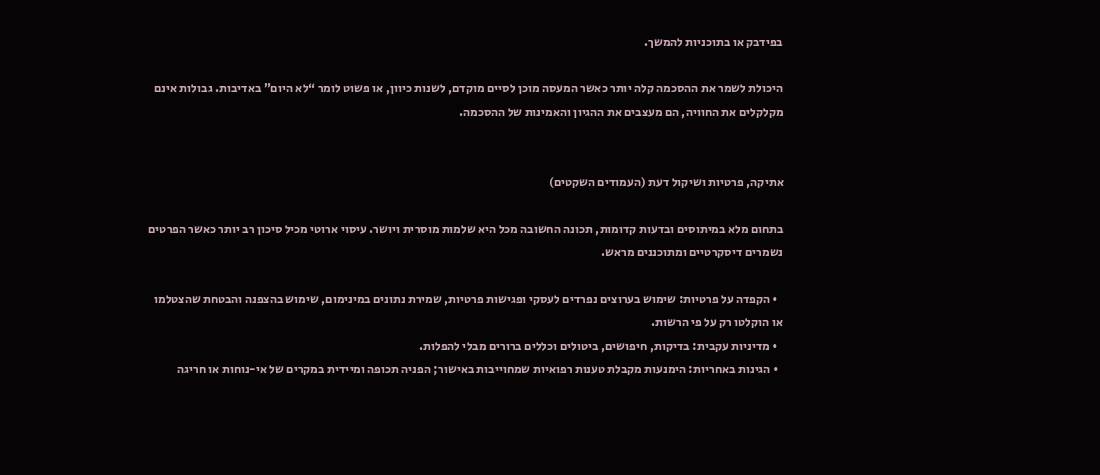בפידבק או בתוכניות להמשך.

היכולת לשמר את ההסכמה קלה יותר כאשר המעסה מוכן לסיים מוקדם, לשנות כיוון, או פשוט לומר “לא היום” באדיבות. גבולות אינם מקלקלים את החוויה, הם מעצבים את ההגיון והאמינות של ההסכמה.


אתיקה, פרטיות ושיקול דעת (העמודים השקטים)

בתחום מלא במיתוסים ובדעות קדומות, תכונה החשובה מכל היא שלמות מוסרית ויושר. עיסוי ארוטי מכיל סיכון רב יותר כאשר הפרטים נשמרים דיסקרטיים ומתוכננים מראש.

  • הקפדה על פרטיות: שימוש בערוצים נפרדים לעסקי ופגישות פרטיות, שמירת נתונים במינימום, שימוש בהצפנה והבטחת שהצטלמו או הוקלטו רק על פי הרשות.
  • מדיניות עקבית: בדיקות, חיפושים, ביטולים וכללים ברורים מבלי להפלות.
  • הגינות באחריות: הימנעות מקבלת טענות רפואיות שמחוייבות באישור; הפניה תכופה ומיידית במקרים של אי-נוחות או חריגה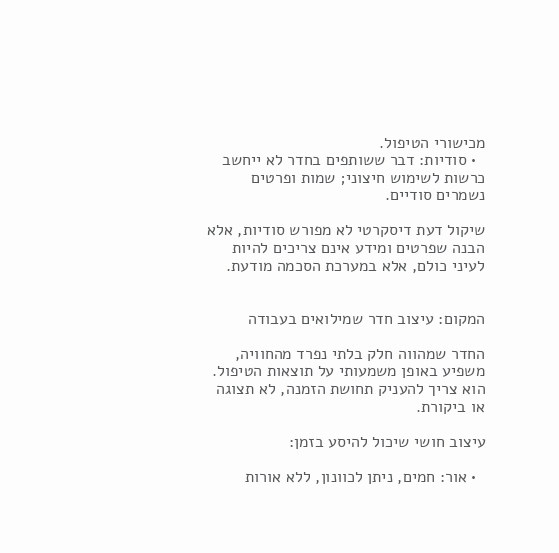מכישורי הטיפול.
  • סודיות: דבר ששותפים בחדר לא ייחשב כרשות לשימוש חיצוני; שמות ופרטים נשמרים סודיים.

שיקול דעת דיסקרטי לא מפורש סודיות, אלא הבנה שפרטים ומידע אינם צריכים להיות לעיני כולם, אלא במערכת הסכמה מודעת.


המקום: עיצוב חדר שמילואים בעבודה

החדר שמהווה חלק בלתי נפרד מהחוויה, משפיע באופן משמעותי על תוצאות הטיפול. הוא צריך להעניק תחושת הזמנה, לא תצוגה או ביקורת.

עיצוב חושי שיכול להיסע בזמן:

  • אור: חמים, ניתן לכוונון, ללא אורות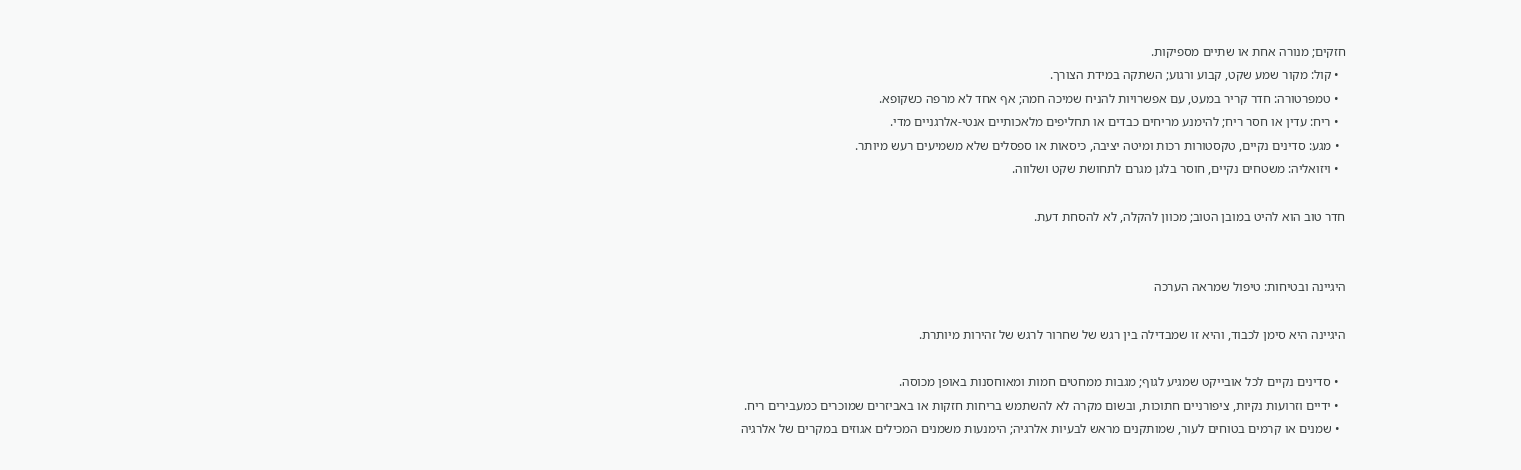חזקים; מנורה אחת או שתיים מספיקות.
  • קול: מקור שמע שקט, קבוע ורגוע; השתקה במידת הצורך.
  • טמפרטורה: חדר קריר במעט, עם אפשרויות להניח שמיכה חמה; אף אחד לא מרפה כשקופא.
  • ריח: עדין או חסר ריח; להימנע מריחים כבדים או תחליפים מלאכותיים אנטי-אלרגניים מדי.
  • מגע: סדינים נקיים, טקסטורות רכות ומיטה יציבה, כיסאות או ספסלים שלא משמיעים רעש מיותר.
  • ויזואליה: משטחים נקיים, חוסר בלגן מגרם לתחושת שקט ושלווה.

חדר טוב הוא להיט במובן הטוב; מכוון להקלה, לא להסחת דעת.


היגיינה ובטיחות: טיפול שמראה הערכה

היגיינה היא סימן לכבוד, והיא זו שמבדילה בין רגש של שחרור לרגש של זהירות מיותרת.

  • סדינים נקיים לכל אובייקט שמגיע לגוף; מגבות ממחטים חמות ומאוחסנות באופן מכוסה.
  • ידיים וזרועות נקיות, ציפורניים חתוכות, ובשום מקרה לא להשתמש בריחות חזקות או באביזרים שמוכרים כמעבירים ריח.
  • שמנים או קרמים בטוחים לעור, שמותקנים מראש לבעיות אלרגיה; הימנעות משמנים המכילים אגוזים במקרים של אלרגיה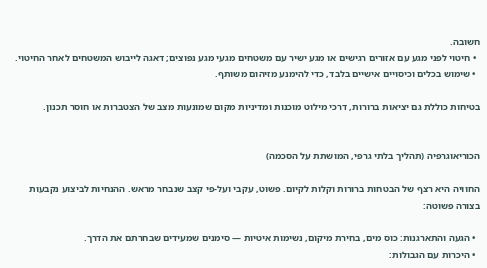חשובה.
  • חיטוי לפני מגע עם אזורים רגישים או מגע ישיר עם משטחים מגעי מגע נפוצים; דאגה לייבוש המשטחים לאחר החיטוי.
  • שימוש בכלים וכיסויים אישיים בלבד, כדי להימנע מזיהום משותף.

בטיחות כוללת גם יציאות ברורות, דרכי מילוט מוכנות ומדיניות מקום שמונעות מצב של הצטברות או חוסר תכנון.


הכוריאוגרפיה (תהליך בלתי גרפי, המושתת על הסכמה)

החוויה היא רצף של הבטחות ברורות וקלות לקיום. פשוט, עקבי ועל-פי קצב שנבחר מראש. ההנחיות לביצוע נקבעות בצורה פשוטה:

  • הגעה והתארגנות: כוס מים, בחירת מיקום, נשימות איטיות — סימנים שמעידים שבחרתם את הדרך.
  • היכרות עם הגבולות: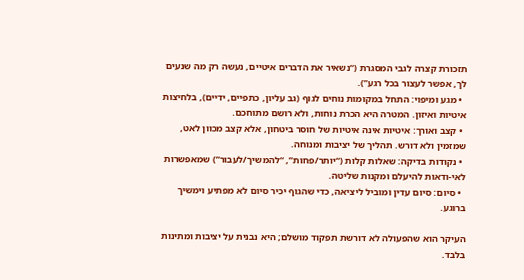תזכורת קצרה לגבי המסגרת (“נשאיר את הדברים איטיים, נעשה רק מה שנעים לך, אפשר לעצור בכל רגע”).
  • מגע ומיפוי: התחל במקומות נוחים לגוף (גב עליון, כתפיים, ידיים), בלחיצות איטיות ואיזון. המטרה היא הכרת נוחות, ולא רושם מתוחכם.
  • קצב ואורך: איטיות אינה איטיות של חוסר ביטחון, אלא קצב מכוון לאט, שמזמין ולא דורש. תהליך של יציבות ומנוחה.
  • נקודות בדיקה: שאלות קלות (“יותר/פחות”, “להמשיך/לעבור”) שמאפשרות לאי-ודאות להיעלם ומקנות שליטה.
  • סיום: סיום עדין ומוביל ליציאה, כדי שהגוף יכיר סיום לא מפתיע וימשיך ברוגע.

העיקר הוא שהפעולה לא דורשת תפקוד מושלם; היא נבנית על יציבות ומתינות בלבד.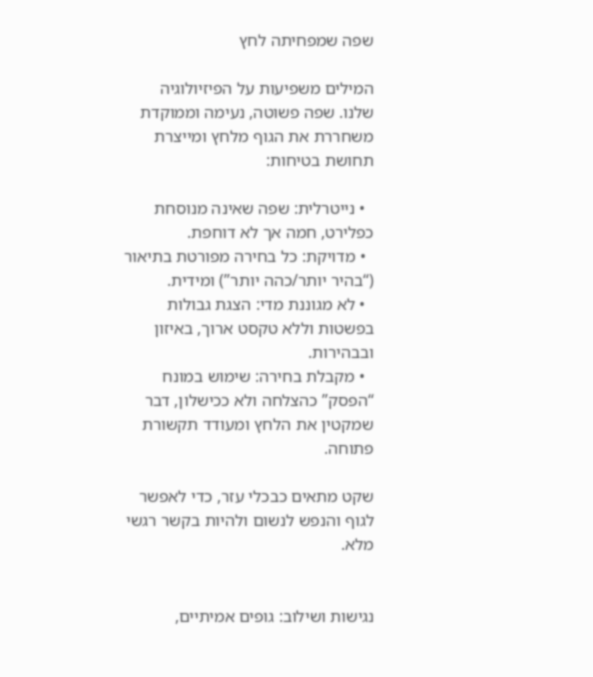שפה שמפחיתה לחץ

המילים משפיעות על הפיזיולוגיה שלנו. שפה פשוטה, נעימה וממוקדת משחררת את הגוף מלחץ ומייצרת תחושת בטיחות:

  • נייטרלית: שפה שאינה מנוסחת כפלירט, חמה אך לא דוחפת.
  • מדויקת: כל בחירה מפורטת בתיאור (“בהיר יותר/כהה יותר”) ומידית.
  • לא מגוננת מדי: הצגת גבולות בפשטות וללא טקסט ארוך, באיזון ובבהירות.
  • מקבלת בחירה: שימוש במונח “הפסק” כהצלחה ולא ככישלון, דבר שמקטין את הלחץ ומעודד תקשורת פתוחה.

שקט מתאים כבכלי עזר, כדי לאפשר לגוף והנפש לנשום ולהיות בקשר רגשי מלא.


נגישות ושילוב: גופים אמיתיים,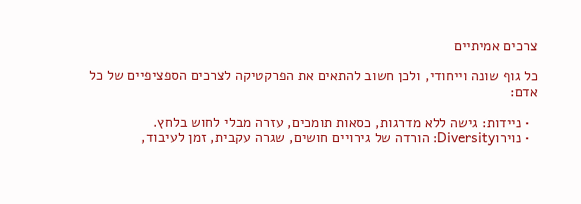צרכים אמיתיים

כל גוף שונה וייחודי, ולכן חשוב להתאים את הפרקטיקה לצרכים הספציפיים של כל אדם:

  • ניידות: גישה ללא מדרגות, כסאות תומכים, עזרה מבלי לחוש בלחץ.
  • נוירוDiversity: הורדה של גירויים חושים, שגרה עקבית, זמן לעיבוד,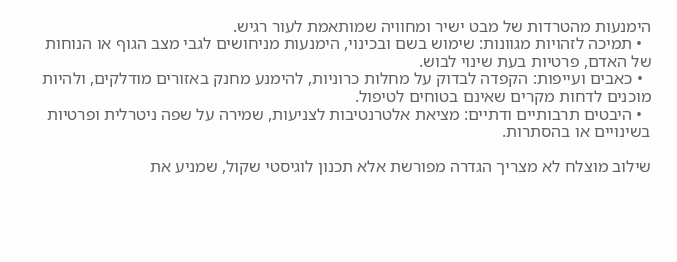הימנעות מהטרדות של מבט ישיר ומחוויה שמותאמת לעור רגיש.
  • תמיכה לזהויות מגוונות: שימוש בשם ובכינוי, הימנעות מניחושים לגבי מצב הגוף או הנוחות של האדם, פרטיות בעת שינוי לבוש.
  • כאבים ועייפות: הקפדה לבדוק על מחלות כרוניות, להימנע מחנק באזורים מודלקים, ולהיות מוכנים לדחות מקרים שאינם בטוחים לטיפול.
  • היבטים תרבותיים ודתיים: מציאת אלטרנטיבות לצניעות, שמירה על שפה ניטרלית ופרטיות בשינויים או בהסתרות.

שילוב מוצלח לא מצריך הגדרה מפורשת אלא תכנון לוגיסטי שקול, שמניע את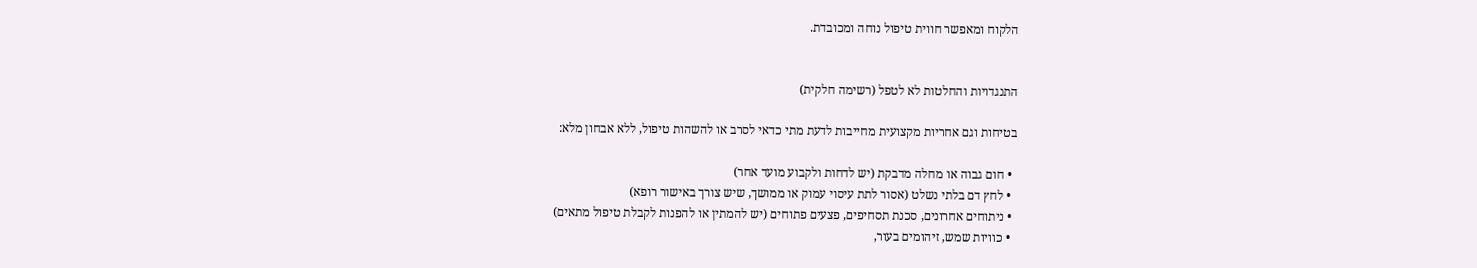הלקוח ומאפשר חווית טיפול נוחה ומכובדת.


התנגדויות והחלטות לא לטפל (רשימה חלקית)

בטיחות וגם אחריות מקצועית מחייבות לדעת מתי כדאי לסרב או להשהות טיפול, ללא אבחון מלא:

  • חום גבוה או מחלה מדבקת (יש לדחות ולקבוע מועד אחר)
  • לחץ דם בלתי נשלט (אסור לתת עיסוי עמוק או ממושך, שיש צורך באישור רופא)
  • ניתוחים אחרונים, סכנת תסחיפים, פצעים פתוחים (יש להמתין או להפנות לקבלת טיפול מתאים)
  • כוויות שמש, זיהומים בעור,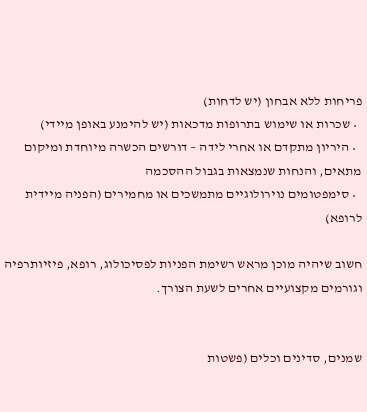פריחות ללא אבחון (יש לדחות)
  • שכרות או שימוש בתרופות מדכאות (יש להימנע באופן מיידי)
  • היריון מתקדם או אחרי לידה – דורשים הכשרה מיוחדת ומיקום מתאים, והנחות שנמצאות בגבול ההסכמה
  • סימפטומים נוירולוגיים מתמשכים או מחמירים (הפניה מיידית לרופא)

חשוב שיהיה מוכן מראש רשימת הפניות לפסיכולוג, רופא, פיזיותרפיה וגורמים מקצועיים אחרים לשעת הצורך.


שמנים, סדינים וכלים (פשטות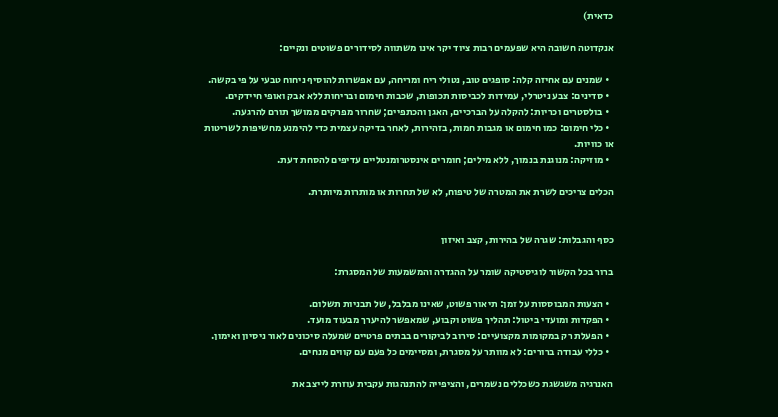כדאית)

אנקדוטה חשובה היא שפעמים רבות ציוד יקר אינו משתווה לסידורים פשוטים ונקיים:

  • שמנים עם אחיזה קלה: סופגים טוב, נטולי ריח ומריחה, עם אפשרות להוסיף ניחוח טבעי על פי בקשה.
  • סדינים: צבע ניטרלי, עמידות לכביסות תכופות, שכבות חימום ובריחות ללא אבק ואופי חיידקים.
  • בולסטרים וכריות: להקלה על הברכיים, האגן והכתפיים; שחרור מפרקים ממושך תורם להרגעה.
  • כלי חימום: כמו חימום או מגבות חמות, בזהירות, לאחר בדיקה עצמית כדי להימנע מחשיפות לשריטות או כוויות.
  • מוזיקה: מנוגנת בנמוך, ללא מילים; חומרים אינסטרומנטליים עדיפים להסחת דעת.

הכלים צריכים לשרת את המטרה של טיפוח, לא של תחרות או מותרות מיותרת.


כסף והגבלות: שגרה של בהירות, קצב ואיזון

ברור בכל הקשור לוגיסטיקה שומר על ההגדרה והמשמעות של המסגרת:

  • הצעות המבוססות על זמן: תיאור פשוט, שאינו מבלבל, של תבניות תשלום.
  • הפקדות ומועדי ביטול: תהליך פשוט וקבוע, שמאפשר להיערך מבעוד מועד.
  • הפעלת רק במקומות מקצועיים: סירוב לביקורים בבתים פרטיים שמעלה סיכונים לאור ניסיון ואימון.
  • כללי עבודה ברורים: לא מוותר על מסגרת, ומסיימים כל פעם עם קווים מנחים.

האנרגיה משגשגת כשכללים נשמרים, והציפייה להתנהגות עקבית עוזרת לייצב את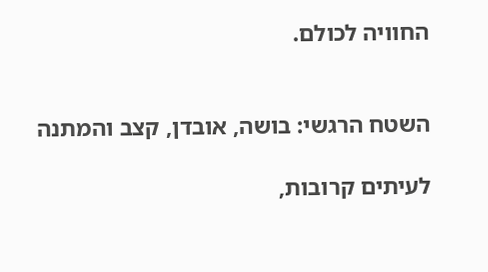החוויה לכולם.


השטח הרגשי: בושה, אובדן, קצב והמתנה

לעיתים קרובות,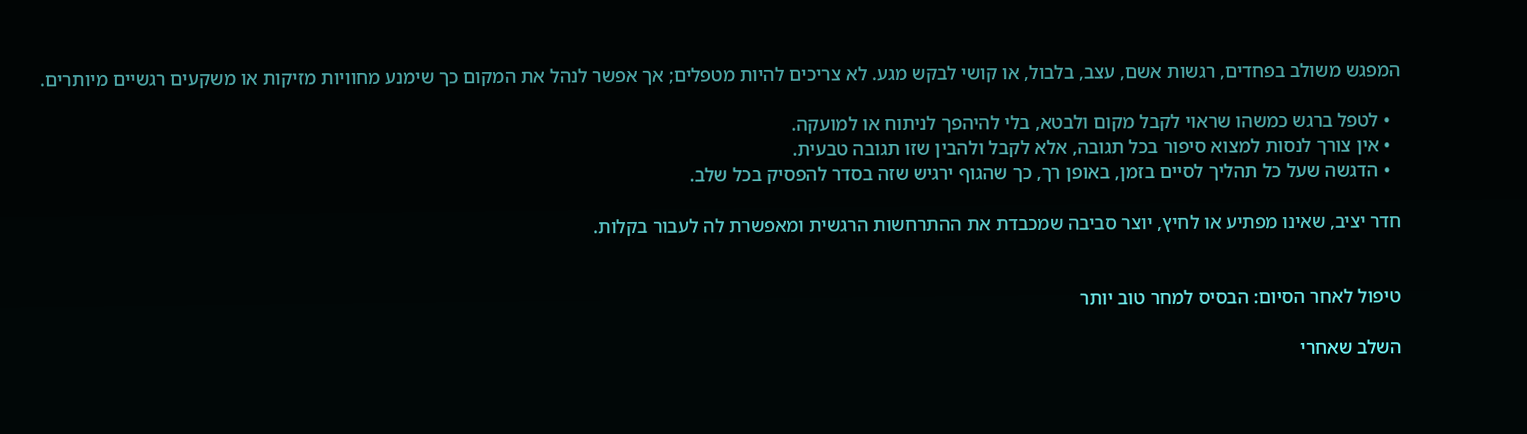המפגש משולב בפחדים, רגשות אשם, עצב, בלבול, או קושי לבקש מגע. לא צריכים להיות מטפלים; אך אפשר לנהל את המקום כך שימנע מחוויות מזיקות או משקעים רגשיים מיותרים.

  • לטפל ברגש כמשהו שראוי לקבל מקום ולבטא, בלי להיהפך לניתוח או למועקה.
  • אין צורך לנסות למצוא סיפור בכל תגובה, אלא לקבל ולהבין שזו תגובה טבעית.
  • הדגשה שעל כל תהליך לסיים בזמן, באופן רך, כך שהגוף ירגיש שזה בסדר להפסיק בכל שלב.

חדר יציב, שאינו מפתיע או לחיץ, יוצר סביבה שמכבדת את ההתרחשות הרגשית ומאפשרת לה לעבור בקלות.


טיפול לאחר הסיום: הבסיס למחר טוב יותר

השלב שאחרי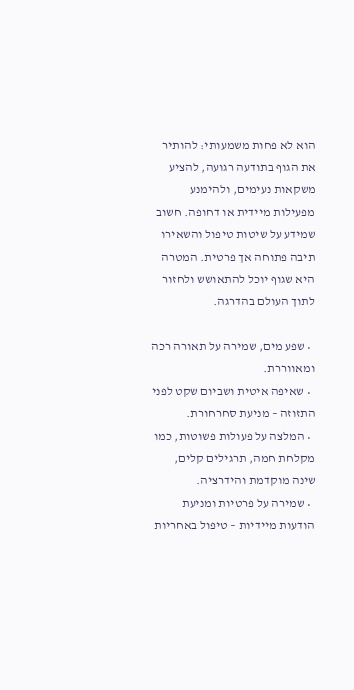הוא לא פחות משמעותי: להותיר את הגוף בתודעה רגועה, להציע משקאות נעימים, ולהימנע מפעילות מיידית או דחופה. חשוב שמידע על שיטות טיפול והשאירו תיבה פתוחה אך פרטית. המטרה היא שגוף יוכל להתאושש ולחזור לתוך העולם בהדרגה.

  • שפע מים, שמירה על תאורה רכה ומאווררת.
  • שאיפה איטית ושביום שקט לפני התזוזה – מניעת סחרחורת.
  • המלצה על פעולות פשוטות, כמו מקלחת חמה, תרגילים קלים, שינה מוקדמת והידרציה.
  • שמירה על פרטיות ומניעת הודעות מיידיות – טיפול באחריות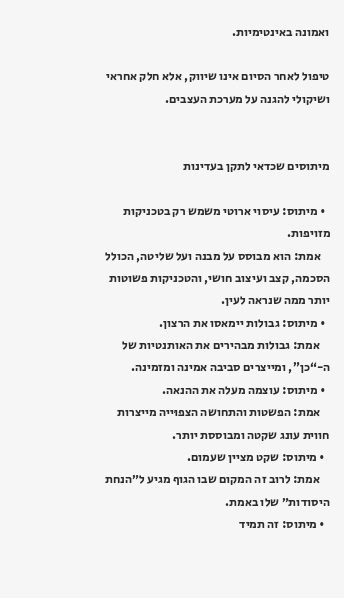ואמונה באינטימיות.

טיפול לאחר הסיום אינו שיווק, אלא חלק אחראי ושיקולי להגנה על מערכת העצבים.


מיתוסים שכדאי לתקן בעדינות

  • מיתוס: עיסוי ארוטי משמש רק בטכניקות מזויפות.
    אמת: הוא מבוסס על מבנה ועל שליטה, הכולל הסכמה, קצב ועיצוב חושי, והטכניקות פשוטות יותר ממה שנראה לעין.
  • מיתוס: גבולות יימאסו את הרצון.
    אמת: גבולות מבהירים את האותנטיות של ה-“כן”, ומייצרים סביבה אמינה ומזמינה.
  • מיתוס: עוצמה מעלה את ההנאה.
    אמת: הפשטות והתחושה הצפוּייה מייצרות חווית עונג שקטה ומבוססת יותר.
  • מיתוס: שקט מציין שעמום.
    אמת: לרוב זה המקום שבו הגוף מגיע ל״הנחת היסודות״ שלו באמת.
  • מיתוס: זה תמיד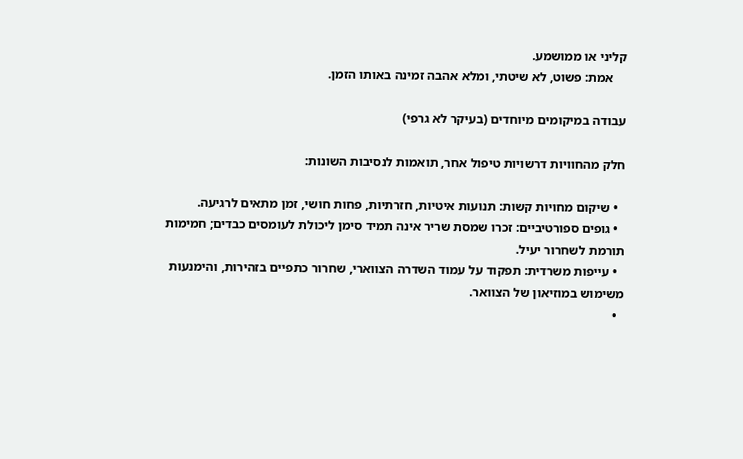קליני או ממושמע.
    אמת: פשוט, לא שיטתי, ומלא אהבה זמינה באותו הזמן.

עבודה במיקומים מיוחדים (בעיקר לא גרפי)

חלק מהחוויות דרשויות טיפול אחר, תואמות לנסיבות השונות:

  • שיקום מחויות קשות: תנועות איטיות, חזרתיות, פחות חושי, זמן מתאים לרגיעה.
  • גופים ספורטיביים: זכרו שמסת שריר אינה תמיד סימן ליכולת לעומסים כבדים; חמימות תורמת לשחרור יעיל.
  • עייפות משרדית: תפקוד על עמוד השדרה הצווארי, שחרור כתפיים בזהירות, והימנעות משימוש במוזיאון של הצוואר.
  •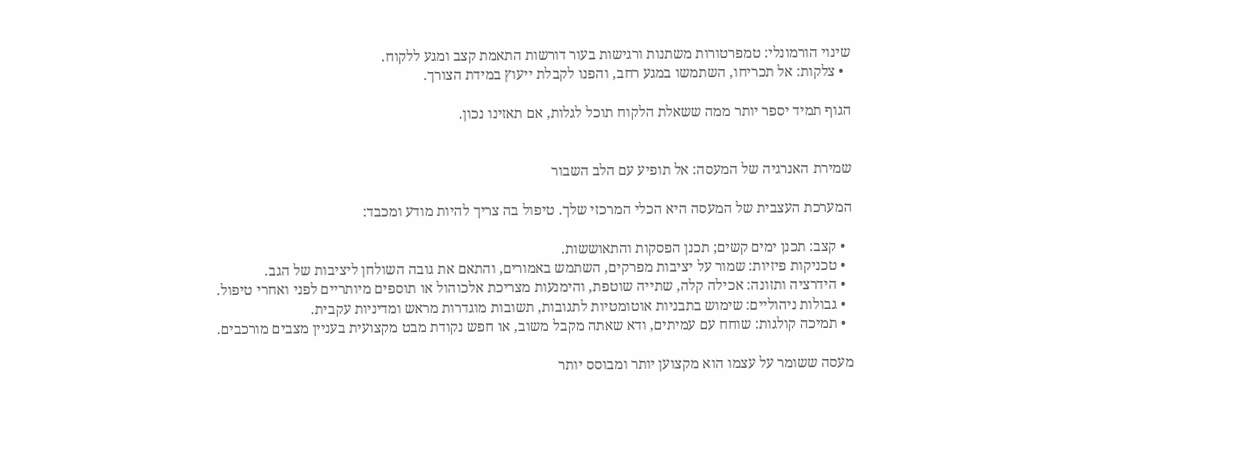שינוי הורמונלי: טמפרטורות משתנות ורגישות בעור דורשות התאמת קצב ומגע ללקוח.
  • צלקות: אל תכריחו, השתמשו במגע רחב, והפנו לקבלת ייעוץ במידת הצורך.

הגוף תמיד יספר יותר ממה ששאלת הלקוח תוכל לגלות, אם תאזינו נכון.


שמירת האנרגיה של המעסה: אל תופיע עם הלב השבור

המערכת העצבית של המעסה היא הכלי המרכזי שלך. טיפול בה צריך להיות מודע ומכבד:

  • קצב: תכנן ימים קשים; תכנן הפסקות והתאוששות.
  • טכניקות פיזיות: שמור על יציבות מפרקים, השתמש באמורים, והתאם את גובה השולחן ליציבות של הגב.
  • הידרציה ותזונה: אכילה קלה, שתייה שוטפת, והימנעות מצריכת אלכוהול או תוספים מיותריים לפני ואחרי טיפול.
  • גבולות ניהוליים: שימוש בתבניות אוטומטיות לתגובות, תשובות מוגדרות מראש ומדיניות עקבית.
  • תמיכה קולגות: שוחח עם עמיתים, ודא שאתה מקבל משוב, או חפש נקודת מבט מקצועית בעניין מצבים מורכבים.

מעסה ששומר על עצמו הוא מקצוען יותר ומבוסס יותר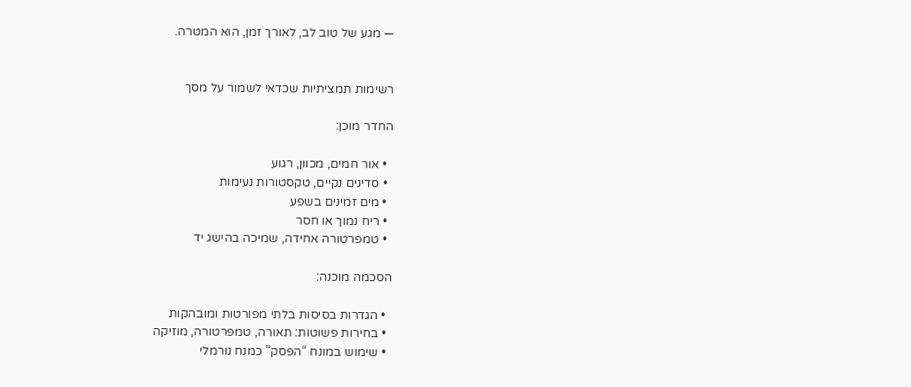— מגע של טוב לב, לאורך זמן, הוא המטרה.


רשימות תמציתיות שכדאי לשמור על מסך

החדר מוכן:

  • אור חמים, מכוון, רגוע
  • סדינים נקיים, טקסטורות נעימות
  • מים זמינים בשפע
  • ריח נמוך או חסר
  • טמפרטורה אחידה, שמיכה בהישג יד

הסכמה מוכנה:

  • הגדרות בסיסות בלתי מפורטות ומובהקות
  • בחירות פשוטות: תאורה, טמפרטורה, מוזיקה
  • שימוש במונח “הפסק” כמנח נורמלי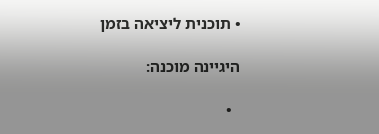• תוכנית ליציאה בזמן

היגיינה מוכנה:

  •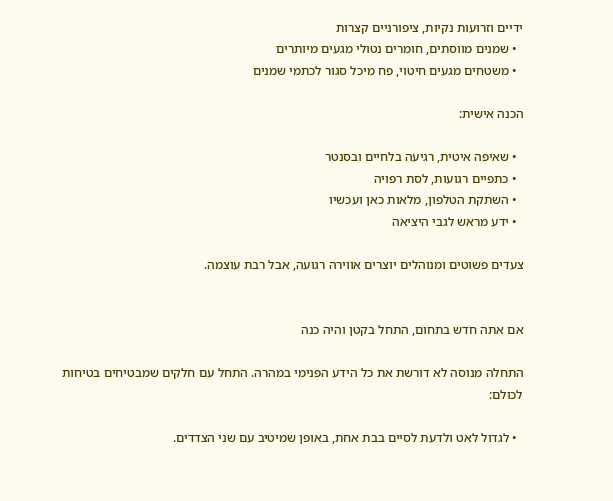ידיים וזרועות נקיות, ציפורניים קצרות
  • שמנים מווסתים, חומרים נטולי מגעים מיותרים
  • משטחים מגעים חיטוי, פח מיכל סגור לכתמי שמנים

הכנה אישית:

  • שאיפה איטית, רגיעה בלחיים ובסנטר
  • כתפיים רגועות, לסת רפויה
  • השתקת הטלפון, מלאות כאן ועכשיו
  • ידע מראש לגבי היציאה

צעדים פשוטים ומנוהלים יוצרים אווירה רגועה, אבל רבת עוצמה.


אם אתה חדש בתחום, התחל בקטן והיה כנה

התחלה מנוסה לא דורשת את כל הידע הפנימי במהרה. התחל עם חלקים שמבטיחים בטיחות לכולם:

  • לגדול לאט ולדעת לסיים בבת אחת, באופן שמיטיב עם שני הצדדים.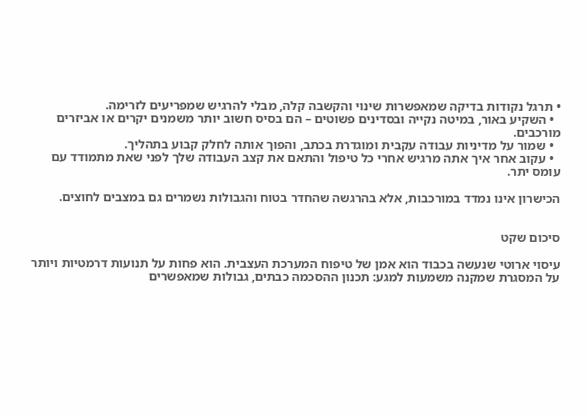• תרגל נקודות בדיקה שמאפשרות שינוי והקשבה קלה, מבלי להרגיש שמפריעים לזרימה.
  • השקיע באור, במיטה נקייה ובסדינים פשוטים – הם בסיס חשוב יותר משמנים יקרים או אביזרים מורכבים.
  • שמור על מדיניות עבודה עקבית ומוגדרת בכתב, והפוך אותה לחלק קבוע בתהליך.
  • עקוב אחר איך אתה מרגיש אחרי כל טיפול והתאם את קצב העבודה שלך לפני שאת מתמודד עם עומס יתר.

הכישרון אינו נמדד במורכבות, אלא בהרגשה שהחדר בטוח והגבולות נשמרים גם במצבים לחוצים.


סיכום שקט

עיסוי ארוטי שנעשה בכבוד הוא אמן של טיפוח המערכת העצבית. הוא פחות על תנועות דרמטיות ויותר על המסגרת שמקנה משמעות למגע: תכנון ההסכמה כבתים, גבולות שמאפשרים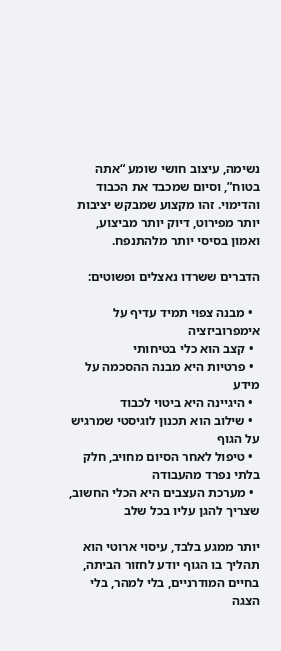נשימה, עיצוב חושי שומע “אתה בטוח”, וסיום שמכבד את הכבוד והדימוי. זהו מקצוע שמבקש יציבות יותר מפירוט, דיוק יותר מביצוע, ואמון בסיסי יותר מלהתנפח.

הדברים ששרדו נאצלים ופשוטים:

  • מבנה צפוי תמיד עדיף על אימפרוביזציה
  • קצב הוא כלי בטיחותי
  • פרטיות היא מבנה ההסכמה על מידע
  • היגיינה היא ביטוי לכבוד
  • שילוב הוא תכנון לוגיסטי שמרגיש על הגוף
  • טיפול לאחר הסיום מחויב, חלק בלתי נפרד מהעבודה
  • מערכת העצבים היא הכלי החשוב, שצריך להגן עליו בכל שלב

יותר ממגע בלבד, עיסוי ארוטי הוא תהליך בו הגוף יודע לחזור הביתה, בחיים המודרניים, בלי למהר, בלי הצגה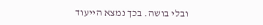ובלי בושה. בכך נמצא הייעוד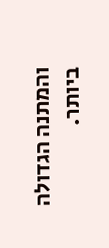והמתנה הגדולה ביותר.